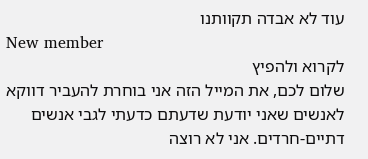עוד לא אבדה תקוותנו
New member
לקרוא ולהפיץ
שלום לכם, את המייל הזה אני בוחרת להעביר דווקא לאנשים שאני יודעת שדעתם כדעתי לגבי אנשים דתיים-חרדים. אני לא רוצה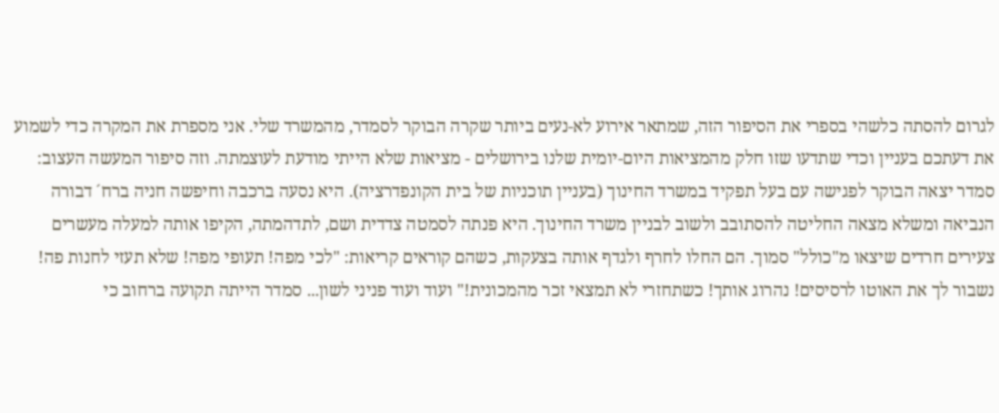לגרום להסתה כלשהי בספרי את הסיפור הזה, שמתאר אירוע לא-נעים ביותר שקרה הבוקר לסמדר, מהמשרד שלי. אני מספרת את המקרה כדי לשמוע את דעתכם בעניין וכדי שתדעו שזו חלק מהמציאות היום-יומית שלנו בירושלים - מציאות שלא הייתי מודעת לעוצמתה. וזה סיפור המעשה העצוב: סמדר יצאה הבוקר לפגישה עם בעל תפקיד במשרד החינוך (בעניין תוכניות של בית הקונפדרציה). היא נסעה ברכבה וחיפשה חניה ברח´ דבורה הנביאה ומשלא מצאה החליטה להסתובב ולשוב לבניין משרד החינוך. היא פנתה לסמטה צדדית ושם, לתדהמתה, הקיפו אותה למעלה מעשרים צעירים חרדים שיצאו מ"כולל" סמוך. הם החלו לחרף ולגדף אותה בצעקות, כשהם קוראים קריאות: "לכי מפה! תעופי מפה! שלא תעזי לחנות פה! נשבור לך את האוטו לרסיסים! נהרוג אותך! כשתחזרי לא תמצאי זכר מהמכונית!" ועוד ועוד פניני לשון... סמדר הייתה תקועה ברחוב כי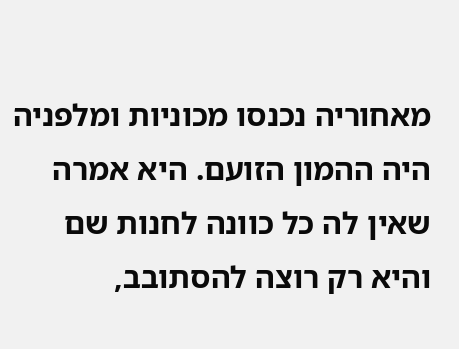מאחוריה נכנסו מכוניות ומלפניה היה ההמון הזועם. היא אמרה שאין לה כל כוונה לחנות שם והיא רק רוצה להסתובב,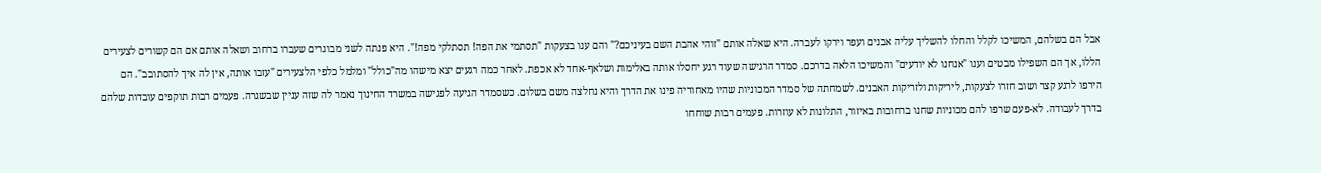אבל הם בשלהם, המשיכו לקלל והחלו להשליך עליה אבנים ועפר וירקו לעברה. היא שאלה אותם "זוהי אהבת השם בעיניכם?" והם ענו בצעקות "תסתמי את הפה! תסתלקי מפה!". היא פנתה לשני מבוגרים שעברו ברחוב ושאלה אותם אם הם קשורים לצעירים הללו, אך הם השפילו מבטים וענו "אנחנו לא יודעים" והמשיכו הלאה בדרכם. סמדר הרגישה שעוד רגע יחסלו אותה באלימות ושלאף-אחד לא אכפת. לאחר כמה רגעים יצא מישהו מה"כולל" ומלמל כלפי הלצעירים "עזבו אותה, אין לה איך להסתובב". הם הירפו לרגע קצר ושוב חזרו לצעקות, ליריקות ולזריקות האבנים. לשמחתה של סמדר המכוניות שהיו מאחוריה פינו את הדרך והיא נחלצה משם בשלום. כשסמדר הגיעה לפגישה במשרד החינוך נאמר לה שזה עניין שבשגרה. פעמים רבות תוקפים עובדות שלהם בדרך לעבודה. לא-פעם שרפו להם מכוניות שחנו ברחובות באיזור, התלונות לא עוזרות. פעמים רבות שוחחו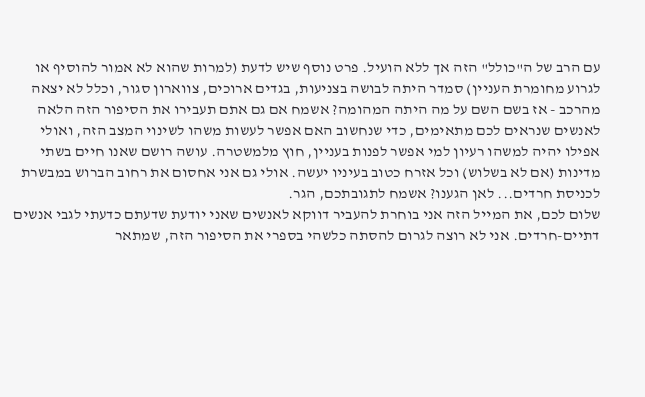עם הרב של ה"כולל" הזה אך ללא הועיל. פרט נוסף שיש לדעת (למרות שהוא לא אמור להוסיף או לגרוע מחומרת העניין) סמדר היתה לבושה בצניעות, בגדים ארוכים, צווארון סגור, וכלל לא יצאה מהרכב - אז בשם השם על מה היתה המהומה? אשמח אם גם אתם תעבירו את הסיפור הזה הלאה לאנשים שנראים לכם מתאימים, כדי שנחשוב האם אפשר לעשות משהו לשינוי המצב הזה, ואולי אפילו יהיה למשהו רעיון למי אפשר לפנות בעניין, חוץ מלמשטרה. עושה רושם שאנו חיים בשתי מדינות (אם לא בשלוש) וכל אזרח כטוב בעיניו יעשה. אולי גם אני אחסום את רחוב הברוש במבשרת לכניסת חרדים... לאן הגענו? אשמח לתגובתכם, הגר.
שלום לכם, את המייל הזה אני בוחרת להעביר דווקא לאנשים שאני יודעת שדעתם כדעתי לגבי אנשים דתיים-חרדים. אני לא רוצה לגרום להסתה כלשהי בספרי את הסיפור הזה, שמתאר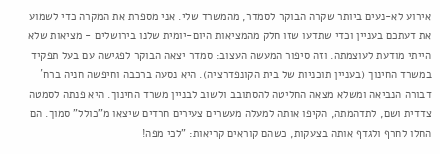אירוע לא-נעים ביותר שקרה הבוקר לסמדר, מהמשרד שלי. אני מספרת את המקרה כדי לשמוע את דעתכם בעניין וכדי שתדעו שזו חלק מהמציאות היום-יומית שלנו בירושלים - מציאות שלא הייתי מודעת לעוצמתה. וזה סיפור המעשה העצוב: סמדר יצאה הבוקר לפגישה עם בעל תפקיד במשרד החינוך (בעניין תוכניות של בית הקונפדרציה). היא נסעה ברכבה וחיפשה חניה ברח´ דבורה הנביאה ומשלא מצאה החליטה להסתובב ולשוב לבניין משרד החינוך. היא פנתה לסמטה צדדית ושם, לתדהמתה, הקיפו אותה למעלה מעשרים צעירים חרדים שיצאו מ"כולל" סמוך. הם החלו לחרף ולגדף אותה בצעקות, כשהם קוראים קריאות: "לכי מפה!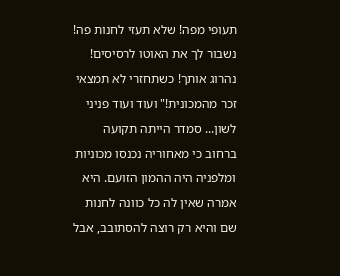תעופי מפה! שלא תעזי לחנות פה! נשבור לך את האוטו לרסיסים! נהרוג אותך! כשתחזרי לא תמצאי זכר מהמכונית!" ועוד ועוד פניני לשון... סמדר הייתה תקועה ברחוב כי מאחוריה נכנסו מכוניות ומלפניה היה ההמון הזועם. היא אמרה שאין לה כל כוונה לחנות שם והיא רק רוצה להסתובב, אבל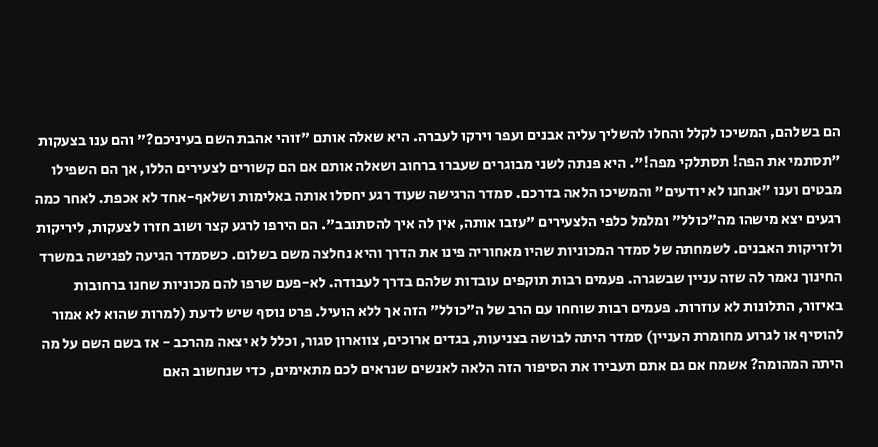הם בשלהם, המשיכו לקלל והחלו להשליך עליה אבנים ועפר וירקו לעברה. היא שאלה אותם "זוהי אהבת השם בעיניכם?" והם ענו בצעקות "תסתמי את הפה! תסתלקי מפה!". היא פנתה לשני מבוגרים שעברו ברחוב ושאלה אותם אם הם קשורים לצעירים הללו, אך הם השפילו מבטים וענו "אנחנו לא יודעים" והמשיכו הלאה בדרכם. סמדר הרגישה שעוד רגע יחסלו אותה באלימות ושלאף-אחד לא אכפת. לאחר כמה רגעים יצא מישהו מה"כולל" ומלמל כלפי הלצעירים "עזבו אותה, אין לה איך להסתובב". הם הירפו לרגע קצר ושוב חזרו לצעקות, ליריקות ולזריקות האבנים. לשמחתה של סמדר המכוניות שהיו מאחוריה פינו את הדרך והיא נחלצה משם בשלום. כשסמדר הגיעה לפגישה במשרד החינוך נאמר לה שזה עניין שבשגרה. פעמים רבות תוקפים עובדות שלהם בדרך לעבודה. לא-פעם שרפו להם מכוניות שחנו ברחובות באיזור, התלונות לא עוזרות. פעמים רבות שוחחו עם הרב של ה"כולל" הזה אך ללא הועיל. פרט נוסף שיש לדעת (למרות שהוא לא אמור להוסיף או לגרוע מחומרת העניין) סמדר היתה לבושה בצניעות, בגדים ארוכים, צווארון סגור, וכלל לא יצאה מהרכב - אז בשם השם על מה היתה המהומה? אשמח אם גם אתם תעבירו את הסיפור הזה הלאה לאנשים שנראים לכם מתאימים, כדי שנחשוב האם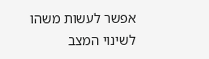אפשר לעשות משהו לשינוי המצב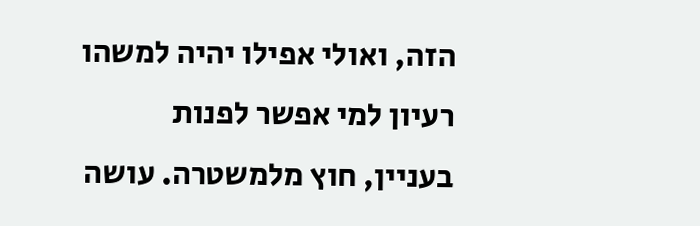הזה, ואולי אפילו יהיה למשהו רעיון למי אפשר לפנות בעניין, חוץ מלמשטרה. עושה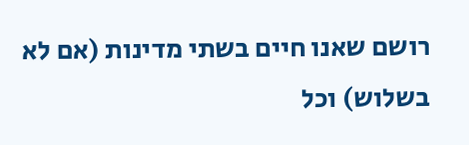רושם שאנו חיים בשתי מדינות (אם לא בשלוש) וכל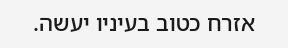אזרח כטוב בעיניו יעשה.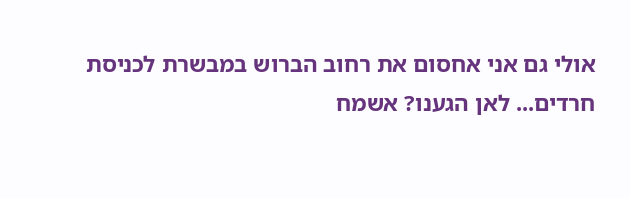אולי גם אני אחסום את רחוב הברוש במבשרת לכניסת חרדים... לאן הגענו? אשמח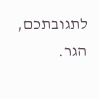לתגובתכם, הגר.